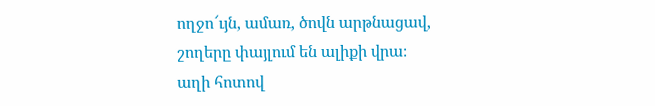ողջո՜ւյն, ամառ, ծովն արթնացավ,
շողերը փայլում են ալիքի վրա։
աղի հոտով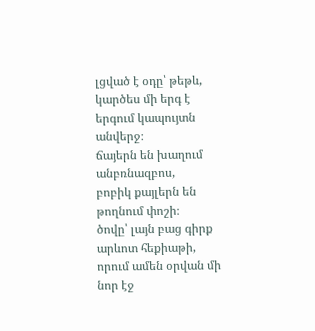լցված է օդը՝ թեթև,
կարծես մի երգ է երգում կապույտն անվերջ։
ճայերն են խաղում անբռնազբոս,
բոբիկ քայլերն են թողնում փոշի։
ծովը՝ լայն բաց գիրք արևոտ հեքիաթի,
որում ամեն օրվան մի նոր էջ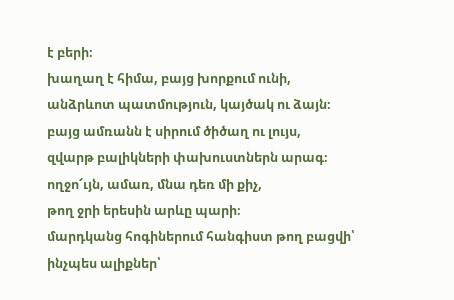է բերի։
խաղաղ է հիմա, բայց խորքում ունի,
անձրևոտ պատմություն, կայծակ ու ձայն։
բայց ամռանն է սիրում ծիծաղ ու լույս,
զվարթ բալիկների փախուստներն արագ։
ողջո՜ւյն, ամառ, մնա դեռ մի քիչ,
թող ջրի երեսին արևը պարի։
մարդկանց հոգիներում հանգիստ թող բացվի՝
ինչպես ալիքներ՝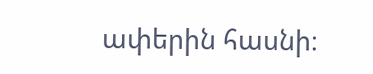ափերին հասնի։